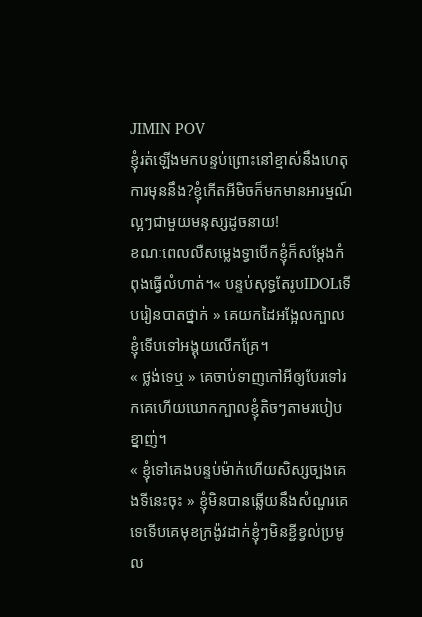JIMIN POV
ខ្ញុំរត់ឡើងមកបន្ទប់ព្រោះនៅខ្មាស់នឹងហេតុការមុននឹង?ខ្ញុំកើតអីមិចក៏មកមានអារម្មណ៍ល្អៗជាមួយមនុស្សដូចនាយ!
ខណៈពេលលឺសម្លេងទ្វាបើកខ្ញុំក៏សម្តែងកំពុងធ្វើលំហាត់។« បន្ទប់សុទ្ធតែរូបIDOLទើបរៀនបាតថ្នាក់ » គេយកដៃអង្អែលក្បាលខ្ញុំទើបទៅអង្គុយលើកគ្រែ។
« ថ្លង់ទេឬ » គេចាប់ទាញកៅអីឲ្យបែរទៅរកគេហើយឃោកក្បាលខ្ញុំតិចៗតាមរបៀបខ្នាញ់។
« ខ្ញុំទៅគេងបន្ទប់ម៉ាក់ហើយសិស្សច្បងគេងទីនេះចុះ » ខ្ញុំមិនបានឆ្លើយនឹងសំណួរគេទេទើបគេមុខក្រង៉ូវដាក់ខ្ញុំៗមិនខ្ជីខ្វល់ប្រមូល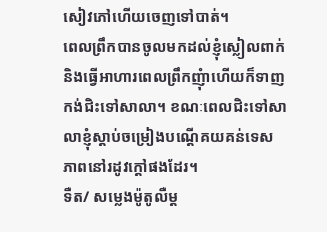សៀវភៅហើយចេញទៅបាត់។
ពេលព្រឹកបានចូលមកដល់ខ្ញុំស្លៀលពាក់និងធ្វើអាហារពេលព្រឹកញុំាហើយក៏ទាញកង់ជិះទៅសាលា។ ខណៈពេលជិះទៅសាលាខ្ញុំស្តាប់ចម្រៀងបណ្តើគយគន់ទេសភាពនៅរដូវក្តៅផងដែរ។
ទឺត/ សម្លេងម៉ូតូលឺម្ត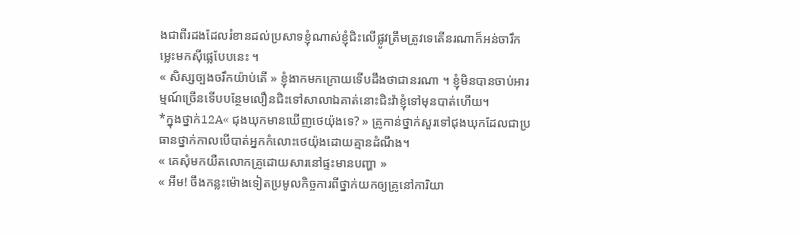ងជាពីរដងដែលរំខានដល់ប្រសាទខ្ញុំណាស់ខ្ញុំជិះលើផ្លូវត្រឹមត្រូវទេតើនរណាក៏អន់ចារឹកម្លេះមកសុីផ្លេបែបនេះ ។
« សិស្សច្បងចរឹកយ៉ាប់តើ » ខ្ញុំងាកមកក្រោយទើបដឹងថាជានរណា ។ ខ្ញុំមិនបានចាប់អារម្មណ៍ច្រើនទើបបន្ថែមលឿនជិះទៅសាលាឯគាត់នោះជិះវ៉ាខ្ញុំទៅមុនបាត់ហើយ។
*ក្នុងថ្នាក់12A« ជុងឃុកមានឃើញថេយ៉ុងទេ? » គ្រូកាន់ថ្នាក់សួរទៅជុងឃុកដែលជាប្រធានថ្នាក់កាលបើបាត់អ្នកកំលោះថេយ៉ុងដោយគ្មានដំណឹង។
« គេសុំមកយឺតលោកគ្រូដោយសារនៅផ្ទះមានបញ្ហា »
« អឹម! ចឹងកន្លះម៉ោងទៀតប្រមូលកិច្ចការពីថ្នាក់យកឲ្យគ្រូនៅការិយា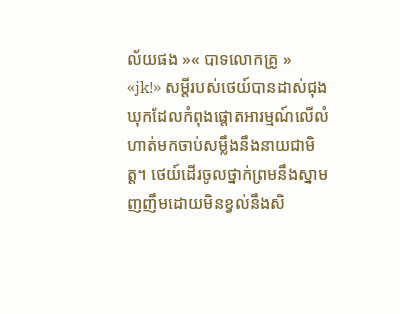ល័យផង »« បាទលោកគ្រូ »
«jk!» សម្តីរបស់ថេយ៍បានដាស់ជុងឃុកដែលកំពុងផ្តោតអារម្មណ៍លើលំហាត់មកចាប់សម្លឹងនឹងនាយជាមិត្ត។ ថេយ៍ដើរចូលថ្នាក់ព្រមនឹងស្នាមញញឹមដោយមិនខ្វល់នឹងសិ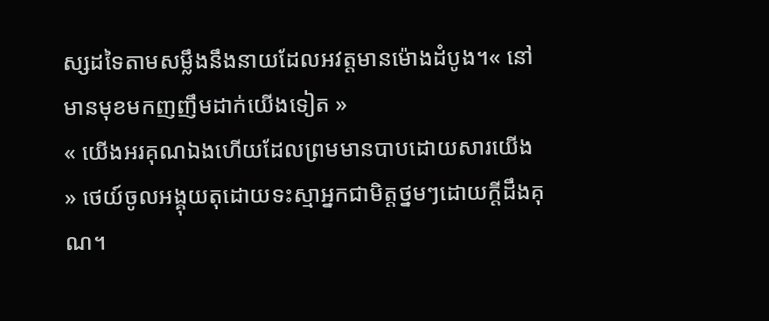ស្សដទៃតាមសម្លឹងនឹងនាយដែលអវត្តមានម៉ោងដំបូង។« នៅមានមុខមកញញឹមដាក់យើងទៀត »
« យើងអរគុណឯងហើយដែលព្រមមានបាបដោយសារយើង » ថេយ៍ចូលអង្គុយតុដោយទះស្មាអ្នកជាមិត្តថ្នមៗដោយក្តីដឹងគុណ។